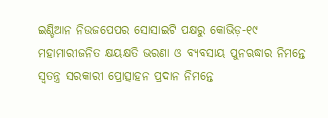ଇଣ୍ଡିଆନ ନିଉଜପେପର ସୋସାଇଟି ପକ୍ଷରୁ କୋଭିଡ଼-୧୯ ମହାମାରୀଜନିତ କ୍ଷୟକ୍ଷତି ଭରଣା ଓ ବ୍ୟବସାୟ ପୁନଋଦ୍ଧାର ନିମନ୍ତେ ସ୍ୱତନ୍ତ୍ର ସରକାରୀ ପ୍ରୋତ୍ସାହନ ପ୍ରଦାନ ନିମନ୍ତେ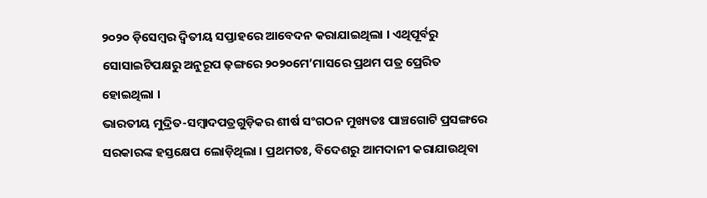୨୦୨୦ ଡ଼ିସେମ୍ୱର ଦ୍ୱିତୀୟ ସପ୍ତାହରେ ଆବେଦନ କରାଯାଇଥିଲା । ଏଥିପୂର୍ବରୁ ସୋସାଇଟିପକ୍ଷରୁ ଅନୁରୂପ ଢ଼ଙ୍ଗରେ ୨୦୨୦ମେ’ମାସରେ ପ୍ରଥମ ପତ୍ର ପ୍ରେରିତ ହୋଇଥିଲା ।
ଭାରତୀୟ ମୁଦ୍ରିତ-ସମ୍ୱାଦପତ୍ରଗୁଡ଼ିକର ଶୀର୍ଷ ସଂଗଠନ ମୁଖ୍ୟତଃ ପାଞ୍ଚଗୋଟି ପ୍ରସଙ୍ଗରେ ସରକାରଙ୍କ ହସ୍ତକ୍ଷେପ ଲୋଡ଼ିଥିଲା । ପ୍ରଥମତଃ, ବିଦେଶରୁ ଆମଦାନୀ କରାଯାଉଥିବା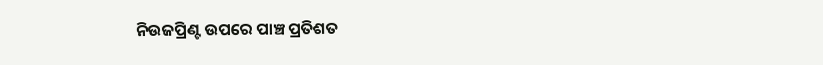ନିଉଜପ୍ରିଣ୍ଟ ଉପରେ ପାଞ୍ଚ ପ୍ରତିଶତ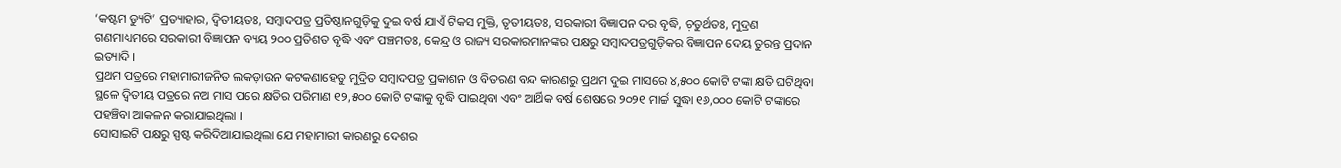‘କଷ୍ଟମ ଡ୍ୟୁଟି’ ପ୍ରତ୍ୟାହାର, ଦ୍ୱିତୀୟତଃ, ସମ୍ୱାଦପତ୍ର ପ୍ରତିଷ୍ଠାନଗୁଡ଼ିକୁ ଦୁଇ ବର୍ଷ ଯାଏଁ ଟିକସ ମୁକ୍ତି, ତୃତୀୟତଃ, ସରକାରୀ ବିଜ୍ଞାପନ ଦର ବୃଦ୍ଧି, ଚ଼ତୁର୍ଥତଃ, ମୁଦ୍ରଣ ଗଣମାଧ୍ୟମରେ ସରକାରୀ ବିଜ୍ଞାପନ ବ୍ୟୟ ୨୦୦ ପ୍ରତିଶତ ବୃଦ୍ଧି ଏବଂ ପଞ୍ଚମତଃ, କେନ୍ଦ୍ର ଓ ରାଜ୍ୟ ସରକାରମାନଙ୍କର ପକ୍ଷରୁ ସମ୍ୱାଦପତ୍ରଗୁଡ଼ିକର ବିଜ୍ଞାପନ ଦେୟ ତୁରନ୍ତ ପ୍ରଦାନ ଇତ୍ୟାଦି ।
ପ୍ରଥମ ପତ୍ରରେ ମହାମାରୀଜନିତ ଲକଡ଼ାଉନ କଟକଣାହେତୁ ମୁଦ୍ରିତ ସମ୍ୱାଦପତ୍ର ପ୍ରକାଶନ ଓ ବିତରଣ ବନ୍ଦ କାରଣରୁ ପ୍ରଥମ ଦୁଇ ମାସରେ ୪,୫୦୦ କୋଟି ଟଙ୍କା କ୍ଷତି ଘଟିଥିବା ସ୍ଥଳେ ଦ୍ୱିତୀୟ ପତ୍ରରେ ନଅ ମାସ ପରେ କ୍ଷତିର ପରିମାଣ ୧୨,୫୦୦ କୋଟି ଟଙ୍କାକୁ ବୃଦ୍ଧି ପାଇଥିବା ଏବଂ ଆର୍ଥିକ ବର୍ଷ ଶେଷରେ ୨୦୨୧ ମାର୍ଚ୍ଚ ସୁଦ୍ଧା ୧୬,୦୦୦ କୋଟି ଟଙ୍କାରେ ପହଞ୍ଚିବା ଆକଳନ କରାଯାଇଥିଲା ।
ସୋସାଇଟି ପକ୍ଷରୁ ସ୍ପଷ୍ଟ କରିଦିଆଯାଇଥିଲା ଯେ ମହାମାରୀ କାରଣରୁ ଦେଶର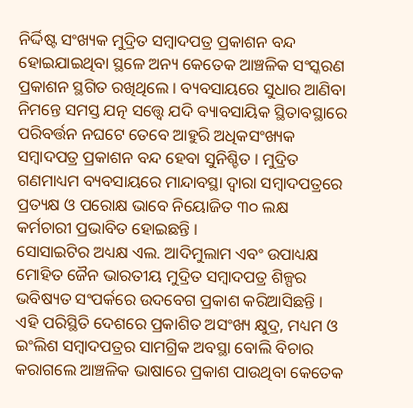ନିର୍ଦ୍ଦିଷ୍ଟ ସଂଖ୍ୟକ ମୁଦ୍ରିତ ସମ୍ୱାଦପତ୍ର ପ୍ରକାଶନ ବନ୍ଦ ହୋଇଯାଇଥିବା ସ୍ଥଳେ ଅନ୍ୟ କେତେକ ଆଞ୍ଚଳିକ ସଂସ୍କରଣ ପ୍ରକାଶନ ସ୍ଥଗିତ ରଖିଥିଲେ । ବ୍ୟବସାୟରେ ସୁଧାର ଆଣିବା ନିମନ୍ତେ ସମସ୍ତ ଯତ୍ନ ସତ୍ତ୍ୱେ ଯଦି ବ୍ୟାବସାୟିକ ସ୍ଥିତାବସ୍ଥାରେ ପରିବର୍ତ୍ତନ ନଘଟେ ତେବେ ଆହୁରି ଅଧିକସଂଖ୍ୟକ ସମ୍ୱାଦପତ୍ର ପ୍ରକାଶନ ବନ୍ଦ ହେବା ସୁନିଶ୍ଚିତ । ମୁଦ୍ରିତ ଗଣମାଧ୍ୟମ ବ୍ୟବସାୟରେ ମାନ୍ଦାବସ୍ଥା ଦ୍ୱାରା ସମ୍ୱାଦପତ୍ରରେ ପ୍ରତ୍ୟକ୍ଷ ଓ ପରୋକ୍ଷ ଭାବେ ନିୟୋଜିତ ୩୦ ଲକ୍ଷ କର୍ମଚାରୀ ପ୍ରଭାବିତ ହୋଇଛନ୍ତି ।
ସୋସାଇଟିର ଅଧ୍ୟକ୍ଷ ଏଲ. ଆଦିମୁଲାମ ଏବଂ ଉପାଧ୍ୟକ୍ଷ ମୋହିତ ଜୈନ ଭାରତୀୟ ମୁଦ୍ରିତ ସମ୍ୱାଦପତ୍ର ଶିଳ୍ପର ଭବିଷ୍ୟତ ସଂପର୍କରେ ଉଦବେଗ ପ୍ରକାଶ କରିଆସିଛନ୍ତି । ଏହି ପରିସ୍ଥିତି ଦେଶରେ ପ୍ରକାଶିତ ଅସଂଖ୍ୟ କ୍ଷୁଦ୍ର, ମଧ୍ୟମ ଓ ଇଂଲିଶ ସମ୍ୱାଦପତ୍ରର ସାମଗ୍ରିକ ଅବସ୍ଥା ବୋଲି ବିଚାର କରାଗଲେ ଆଞ୍ଚଳିକ ଭାଷାରେ ପ୍ରକାଶ ପାଉଥିବା କେତେକ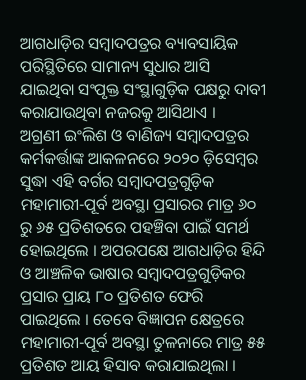ଆଗଧାଡ଼ିର ସମ୍ୱାଦପତ୍ରର ବ୍ୟାବସାୟିକ ପରିସ୍ଥିତିରେ ସାମାନ୍ୟ ସୁଧାର ଆସି ଯାଇଥିବା ସଂପୃକ୍ତ ସଂସ୍ଥାଗୁଡ଼ିକ ପକ୍ଷରୁ ଦାବୀ କରାଯାଉଥିବା ନଜରକୁ ଆସିଥାଏ ।
ଅଗ୍ରଣୀ ଇଂଲିଶ ଓ ବାଣିଜ୍ୟ ସମ୍ୱାଦପତ୍ରର କର୍ମକର୍ତ୍ତାଙ୍କ ଆକଳନରେ ୨୦୨୦ ଡ଼ିସେମ୍ୱର ସୁଦ୍ଧା ଏହି ବର୍ଗର ସମ୍ୱାଦପତ୍ରଗୁଡ଼ିକ ମହାମାରୀ-ପୂର୍ବ ଅବସ୍ଥା ପ୍ରସାରର ମାତ୍ର ୬୦ ରୁ ୬୫ ପ୍ରତିଶତରେ ପହଞ୍ଚିବା ପାଇଁ ସମର୍ଥ ହୋଇଥିଲେ । ଅପରପକ୍ଷେ ଆଗଧାଡ଼ିର ହିନ୍ଦି ଓ ଆଞ୍ଚଳିକ ଭାଷାର ସମ୍ୱାଦପତ୍ରଗୁଡ଼ିକର ପ୍ରସାର ପ୍ରାୟ ୮୦ ପ୍ରତିଶତ ଫେରି ପାଇଥିଲେ । ତେବେ ବିଜ୍ଞାପନ କ୍ଷେତ୍ରରେ ମହାମାରୀ-ପୂର୍ବ ଅବସ୍ଥା ତୁଳନାରେ ମାତ୍ର ୫୫ ପ୍ରତିଶତ ଆୟ ହିସାବ କରାଯାଇଥିଲା ।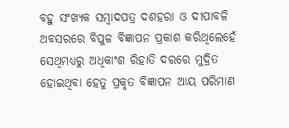ବହୁ ସଂଖ୍ୟକ ସମ୍ୱାଦପତ୍ର ଦଶହରା ଓ ଦୀପାବଳି ଅବସରରେ ବିପୁଳ ବିଜ୍ଞାପନ ପ୍ରକାଶ କରିଥିଲେହେଁ ସେଥିମଧ୍ୟରୁ ଅଧିକାଂଶ ରିହାତି ଦରରେ ମୁଦ୍ରିତ ହୋଇଥିବା ହେତୁ ପ୍ରକୃତ ବିଜ୍ଞାପନ ଆୟ ପରିମାଣ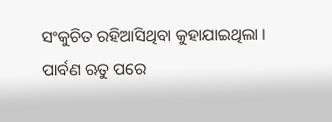ସଂକୁଚିତ ରହିଆସିଥିବା କୁହାଯାଇଥିଲା । ପାର୍ବଣ ଋତୁ ପରେ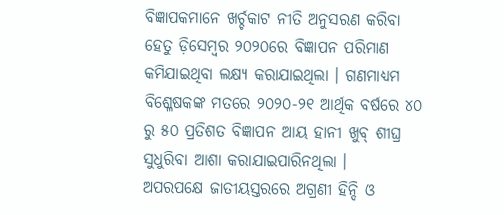ବିଜ୍ଞାପକମାନେ ଖର୍ଚ୍ଚକାଟ ନୀତି ଅନୁସରଣ କରିବା ହେତୁ ଡ଼ିସେମ୍ୱର ୨୦୨୦ରେ ବିଜ୍ଞାପନ ପରିମାଣ କମିଯାଇଥିବା ଲକ୍ଷ୍ୟ କରାଯାଇଥିଲା । ଗଣମାଧ୍ୟମ ବିଶ୍ଳେଷକଙ୍କ ମତରେ ୨୦୨୦-୨୧ ଆର୍ଥିକ ବର୍ଷରେ ୪୦ ରୁ ୫୦ ପ୍ରତିଶତ ବିଜ୍ଞାପନ ଆୟ ହାନୀ ଖୁବ୍ ଶୀଘ୍ର ସୁଧୁରିବା ଆଶା କରାଯାଇପାରିନଥିଲା ।
ଅପରପକ୍ଷେ ଜାତୀୟସ୍ତରରେ ଅଗ୍ରଣୀ ହିନ୍ଦି ଓ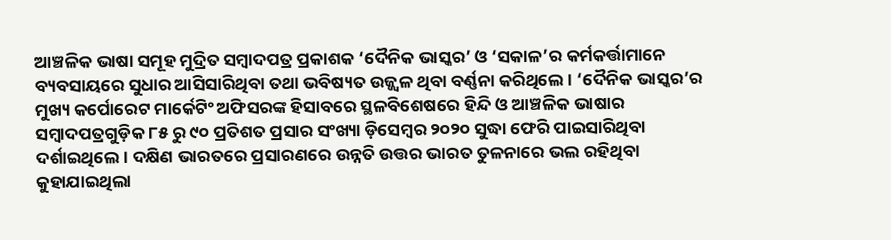ଆଞ୍ଚଳିକ ଭାଷା ସମୂହ ମୁଦ୍ରିତ ସମ୍ୱାଦପତ୍ର ପ୍ରକାଶକ ‘ଦୈନିକ ଭାସ୍କର’ ଓ ‘ସକାଳ’ର କର୍ମକର୍ତ୍ତାମାନେ ବ୍ୟବସାୟରେ ସୁଧାର ଆସିସାରିଥିବା ତଥା ଭବିଷ୍ୟତ ଉଜ୍ଜ୍ୱଳ ଥିବା ବର୍ଣ୍ଣନା କରିଥିଲେ । ‘ଦୈନିକ ଭାସ୍କର’ର ମୁଖ୍ୟ କର୍ପୋରେଟ ମାର୍କେଟିଂ ଅଫିସରଙ୍କ ହିସାବରେ ସ୍ଥଳବିଶେଷରେ ହିନ୍ଦି ଓ ଆଞ୍ଚଳିକ ଭାଷାର ସମ୍ୱାଦପତ୍ରଗୁଡ଼ିକ ୮୫ ରୁ ୯୦ ପ୍ରତିଶତ ପ୍ରସାର ସଂଖ୍ୟା ଡ଼ିସେମ୍ୱର ୨୦୨୦ ସୁଦ୍ଧା ଫେରି ପାଇସାରିଥିବା ଦର୍ଶାଇଥିଲେ । ଦକ୍ଷିଣ ଭାରତରେ ପ୍ରସାରଣରେ ଉନ୍ନତି ଉତ୍ତର ଭାରତ ତୁଳନାରେ ଭଲ ରହିଥିବା କୁହାଯାଇଥିଲା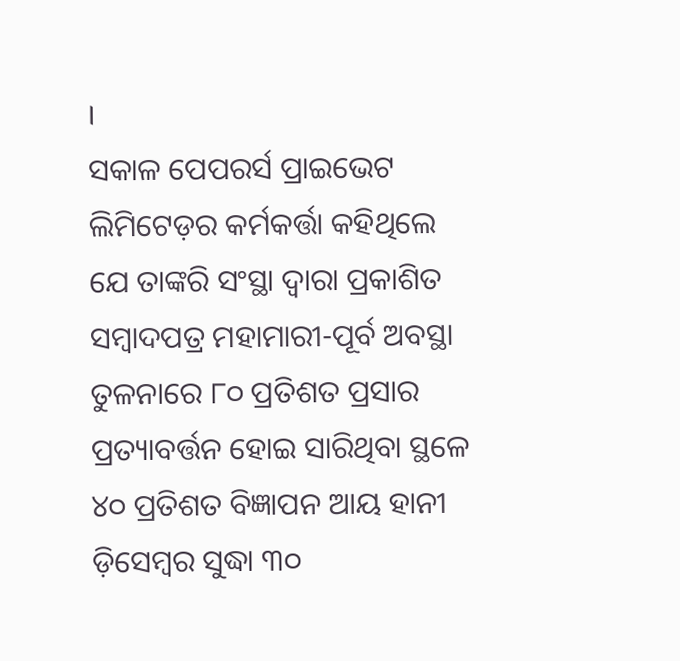।
ସକାଳ ପେପରର୍ସ ପ୍ରାଇଭେଟ ଲିମିଟେଡ଼ର କର୍ମକର୍ତ୍ତା କହିଥିଲେ ଯେ ତାଙ୍କରି ସଂସ୍ଥା ଦ୍ୱାରା ପ୍ରକାଶିତ ସମ୍ୱାଦପତ୍ର ମହାମାରୀ-ପୂର୍ବ ଅବସ୍ଥା ତୁଳନାରେ ୮୦ ପ୍ରତିଶତ ପ୍ରସାର ପ୍ରତ୍ୟାବର୍ତ୍ତନ ହୋଇ ସାରିଥିବା ସ୍ଥଳେ ୪୦ ପ୍ରତିଶତ ବିଜ୍ଞାପନ ଆୟ ହାନୀ ଡ଼ିସେମ୍ୱର ସୁଦ୍ଧା ୩୦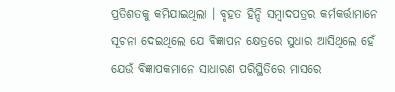ପ୍ରତିଶତକୁ କମିଯାଇଥିଲା । ବୃହତ ହିନ୍ଦି ସମ୍ୱାଦପତ୍ରର କର୍ମକର୍ତ୍ତାମାନେ ସୂଚନା ଦେଇଥିଲେ ଯେ ବିଜ୍ଞାପନ କ୍ଷେତ୍ରରେ ସୁଧାର ଆସିଥିଲେ ହେଁ ଯେଉଁ ବିଜ୍ଞାପକମାନେ ସାଧାରଣ ପରିସ୍ଥିତିରେ ମାସରେ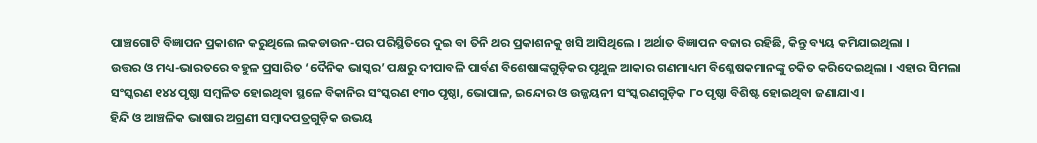ପାଞ୍ଚଗୋଟି ବିଜ୍ଞାପନ ପ୍ରକାଶନ କରୁଥିଲେ ଲକଡାଉନ-ପର ପରିସ୍ଥିତିରେ ଦୁଇ ବା ତିନି ଥର ପ୍ରକାଶନକୁ ଖସି ଆସିଥିଲେ । ଅର୍ଥାତ ବିଜ୍ଞାପନ ବଜାର ରହିଛି, କିନ୍ତୁ ବ୍ୟୟ କମିଯାଇଥିଲା ।
ଉତ୍ତର ଓ ମଧ୍ୟ-ଭାରତରେ ବହୁଳ ପ୍ରସାରିତ ‘ଦୈନିକ ଭାସ୍କର’ ପକ୍ଷରୁ ଦୀପାବଳି ପାର୍ବଣ ବିଶେଷାଙ୍କଗୁଡ଼ିକର ପୃଥୁଳ ଆକାର ଗଣମାଧ୍ୟମ ବିଶ୍ଳେଷକମାନଙ୍କୁ ଚକିତ କରିଦେଇଥିଲା । ଏହାର ସିମଲା ସଂସ୍କରଣ ୧୪୪ ପୃଷ୍ଠା ସମ୍ୱଳିତ ହୋଇଥିବା ସ୍ଥଳେ ବିକାନିର ସଂସ୍କରଣ ୧୩୦ ପୃଷ୍ଠା, ଭୋପାଳ, ଇନ୍ଦୋର ଓ ଉଜ୍ଜୟନୀ ସଂସ୍କରଣଗୁଡ଼ିକ ୮୦ ପୃଷ୍ଠା ବିଶିଷ୍ଟ ହୋଇଥିବା ଜଣାଯାଏ ।
ହିନ୍ଦି ଓ ଆଞ୍ଚଳିକ ଭାଷାର ଅଗ୍ରଣୀ ସମ୍ୱାଦପତ୍ରଗୁଡ଼ିକ ଉଭୟ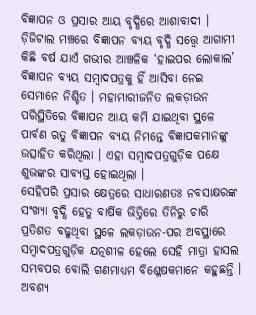ବିଜ୍ଞାପନ ଓ ପ୍ରସାର ଆୟ ବୃଦ୍ଧିରେ ଆଶାବାଦୀ । ଡ଼ିଜିଟାଲ ମଞ୍ଚରେ ବିଜ୍ଞାପନ ବ୍ୟୟ ବୃଦ୍ଧି ସତ୍ତ୍ୱେ ଆଗାମୀ କିଛି ବର୍ଷ ଯାଏଁ ଗଭୀର ଆଞ୍ଚଳିକ ‘ହାଇପର ଲୋକାଲ’ ବିଜ୍ଞାପନ ବ୍ୟୟ ସମ୍ୱାଦପତ୍ରକୁ ହିଁ ଆସିବା ନେଇ ସେମାନେ ନିଶ୍ଚିତ । ମହାମାରୀଜନିତ ଲକଡ଼ାଉନ ପରିସ୍ଥିତିରେ ବିଜ୍ଞାପନ ଆୟ କମି ଯାଇଥିବା ସ୍ଥଳେ ପାର୍ବଣ ଋତୁ ବିଜ୍ଞାପନ ବ୍ୟୟ ନିମନ୍ତେ ବିଜ୍ଞାପକମାନଙ୍କୁ ଉତ୍ସାହିତ କରିଥିଲା । ଏହା ସମ୍ୱାଦପତ୍ରଗୁଡ଼ିକ ପକ୍ଷେ ଶୁଭଙ୍କର ସାବ୍ୟସ୍ତ ହୋଇଥିଲା ।
ସେହିପରି ପ୍ରସାର କ୍ଷେତ୍ରରେ ସାଧାରଣତଃ ନବସାକ୍ଷରଙ୍କ ସଂଖ୍ୟା ବୃଦ୍ଧି ହେତୁ ବାର୍ଷିକ ଭିତ୍ତିରେ ତିନିରୁ ଚାରି ପ୍ରତିଶତ ବଢୁଥିବା ସ୍ଥଳେ ଲକଡ଼ାଉନ-ପର ଅବସ୍ଥାରେ ସମ୍ୱାଦପତ୍ରଗୁଡ଼ିକ ଯତ୍ନଶୀଳ ହେଲେ ସେହି ମାତ୍ରା ହାସଲ ସମ୍ଭବପର ବୋଲି ଗଣମାଧ୍ୟମ ବିଶ୍ଳେଷକମାନେ କହୁଛନ୍ତି । ଅବଶ୍ୟ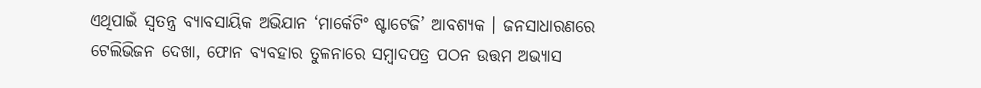ଏଥିପାଇଁ ସ୍ୱତନ୍ତ୍ର ବ୍ୟାବସାୟିକ ଅଭିଯାନ ‘ମାର୍କେଟିଂ ଷ୍ଟାଟେଜି’ ଆବଶ୍ୟକ । ଜନସାଧାରଣରେ ଟେଲିଭିଜନ ଦେଖା, ଫୋନ ବ୍ୟବହାର ତୁଳନାରେ ସମ୍ୱାଦପତ୍ର ପଠନ ଉତ୍ତମ ଅଭ୍ୟାସ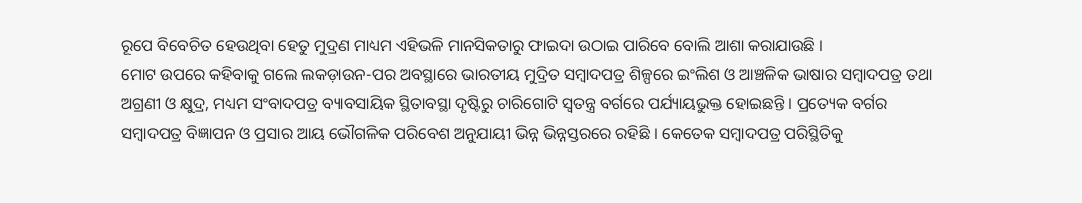ରୂପେ ବିବେଚିତ ହେଉଥିବା ହେତୁ ମୁଦ୍ରଣ ମାଧ୍ୟମ ଏହିଭଳି ମାନସିକତାରୁ ଫାଇଦା ଉଠାଇ ପାରିବେ ବୋଲି ଆଶା କରାଯାଉଛି ।
ମୋଟ ଉପରେ କହିବାକୁ ଗଲେ ଲକଡ଼ାଉନ-ପର ଅବସ୍ଥାରେ ଭାରତୀୟ ମୁଦ୍ରିତ ସମ୍ୱାଦପତ୍ର ଶିଳ୍ପରେ ଇଂଲିଶ ଓ ଆଞ୍ଚଳିକ ଭାଷାର ସମ୍ୱାଦପତ୍ର ତଥା ଅଗ୍ରଣୀ ଓ କ୍ଷୁଦ୍ର, ମଧ୍ୟମ ସଂବାଦପତ୍ର ବ୍ୟାବସାୟିକ ସ୍ଥିତାବସ୍ଥା ଦୃଷ୍ଟିରୁ ଚାରିଗୋଟି ସ୍ୱତନ୍ତ୍ର ବର୍ଗରେ ପର୍ଯ୍ୟାୟଭୁକ୍ତ ହୋଇଛନ୍ତି । ପ୍ରତ୍ୟେକ ବର୍ଗର ସମ୍ୱାଦପତ୍ର ବିଜ୍ଞାପନ ଓ ପ୍ରସାର ଆୟ ଭୌଗଳିକ ପରିବେଶ ଅନୁଯାୟୀ ଭିନ୍ନ ଭିନ୍ନସ୍ତରରେ ରହିଛି । କେତେକ ସମ୍ୱାଦପତ୍ର ପରିସ୍ଥିତିକୁ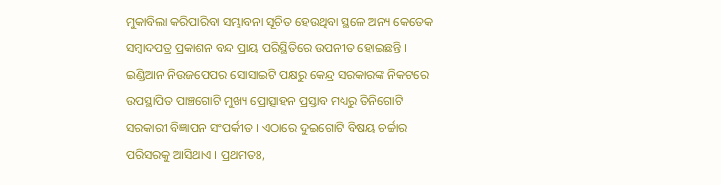ମୁକାବିଲା କରିପାରିବା ସମ୍ଭାବନା ସୂଚିତ ହେଉଥିବା ସ୍ଥଳେ ଅନ୍ୟ କେତେକ ସମ୍ୱାଦପତ୍ର ପ୍ରକାଶନ ବନ୍ଦ ପ୍ରାୟ ପରିସ୍ଥିତିରେ ଉପନୀତ ହୋଇଛନ୍ତି ।
ଇଣ୍ଡିଆନ ନିଉଜପେପର ସୋସାଇଟି ପକ୍ଷରୁ କେନ୍ଦ୍ର ସରକାରଙ୍କ ନିକଟରେ ଉପସ୍ଥାପିତ ପାଞ୍ଚଗୋଟି ମୁଖ୍ୟ ପ୍ରୋତ୍ସାହନ ପ୍ରସ୍ତାବ ମଧ୍ୟରୁ ତିନିଗୋଟି ସରକାରୀ ବିଜ୍ଞାପନ ସଂପର୍କୀତ । ଏଠାରେ ଦୁଇଗୋଟି ବିଷୟ ଚର୍ଚ୍ଚାର ପରିସରକୁ ଆସିଥାଏ । ପ୍ରଥମତଃ,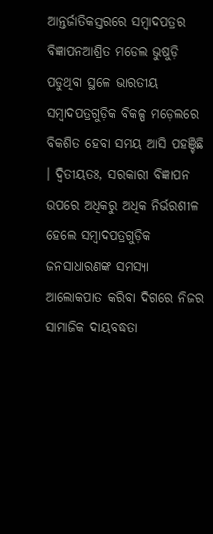ଆନ୍ତର୍ଜାତିକସ୍ତରରେ ସମ୍ୱାଦପତ୍ରର ବିଜ୍ଞାପନଆଶ୍ରିତ ମଡେଲ ଭୁଷୁଡ଼ି ପଡୁଥିବା ସ୍ଥଳେ ଭାରତୀୟ ସମ୍ୱାଦପତ୍ରଗୁଡ଼ିକ ବିକଳ୍ପ ମଡ଼େଲରେ ବିକଶିତ ହେବା ସମୟ ଆସି ପହଞ୍ଚିଛି । ଦ୍ୱିତୀୟତଃ, ସରକାରୀ ବିଜ୍ଞାପନ ଉପରେ ଅଧିକରୁ ଅଧିକ ନିର୍ଭରଶୀଳ ହେଲେ ସମ୍ୱାଦପତ୍ରଗୁଡ଼ିକ ଜନସାଧାରଣଙ୍କ ସମସ୍ୟା ଆଲୋକପାତ କରିବା ଦିଗରେ ନିଜର ସାମାଜିକ ଦାୟବଦ୍ଧତା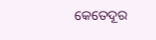କେତେଦୂର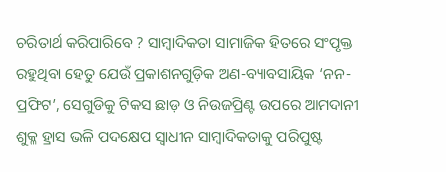ଚରିତାର୍ଥ କରିପାରିବେ ? ସାମ୍ୱାଦିକତା ସାମାଜିକ ହିତରେ ସଂପୃକ୍ତ ରହୁଥିବା ହେତୁ ଯେଉଁ ପ୍ରକାଶନଗୁଡ଼ିକ ଅଣ-ବ୍ୟାବସାୟିକ ‘ନନ-ପ୍ରଫିଟ’, ସେଗୁଡିକୁ ଟିକସ ଛାଡ଼ ଓ ନିଉଜପ୍ରିଣ୍ଟ ଉପରେ ଆମଦାନୀ ଶୁକ୍ଳ ହ୍ରାସ ଭଳି ପଦକ୍ଷେପ ସ୍ୱାଧୀନ ସାମ୍ୱାଦିକତାକୁ ପରିପୁଷ୍ଟ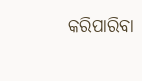କରିପାରିବା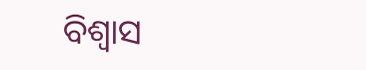ବିଶ୍ୱାସ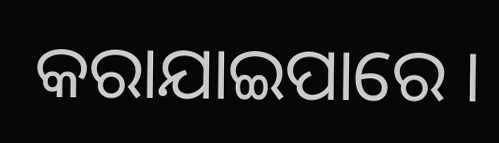କରାଯାଇପାରେ ।